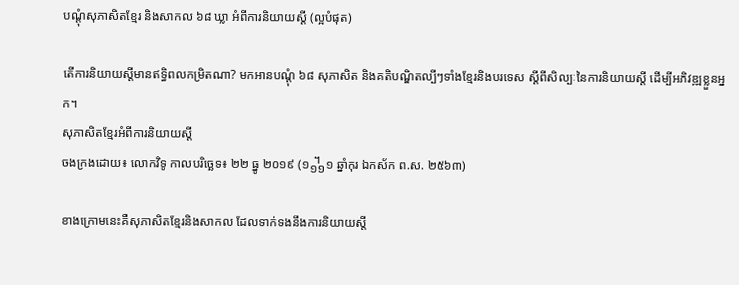បណ្តុំសុភាសិតខ្មែរ និងសាកល ៦៨ ឃ្លា អំពីការនិយាយស្តី (ល្អបំផុត)

តើការនិយាយស្តីមានឥទ្ធិពលកម្រិតណា? មកអានបណ្ដុំ ៦៨ សុភាសិត និងគតិបណ្ឌិតល្បីៗទាំងខ្មែរនិងបរទេស ស្តីពីសិល្បៈនៃការនិយាយស្តី ដើម្បីអភិវឌ្ឍខ្លួនអ្នក។
សុភាសិតខ្មែរអំពីការនិយាយស្តី
ចងក្រងដោយ៖ លោកវិទូ កាលបរិច្ឆេទ៖ ២២ ធ្នូ ២០១៩ (១᧻១ ឆ្នាំកុរ ឯកស័ក ព.ស. ២៥៦៣)

ខាងក្រោមនេះគឺសុភាសិតខ្មែរនិងសាកល ដែលទាក់ទងនឹងការនិយាយស្តី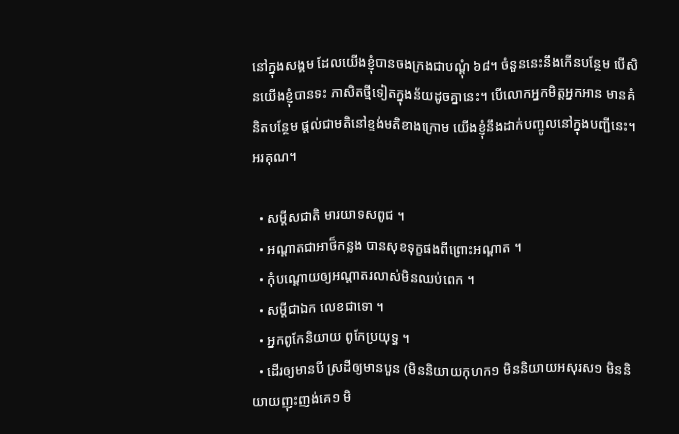នៅក្នុងសង្គម ដែលយើងខ្ញុំបានចងក្រងជាបណ្ដុំ ៦៨។ ចំនួននេះនឹងកើនបន្ថែម បើសិនយើងខ្ញុំបានទះ ភាសិតថ្មីទៀតក្នុងន័យដូចគ្នានេះ។ បើលោកអ្នកមិត្តអ្នកអាន មានគំនិតបន្ថែម ផ្ដល់ជាមតិនៅខ្ទង់មតិខាងក្រោម យើងខ្ញុំនឹងដាក់បញ្ចូលនៅក្នុងបញ្ជីនេះ។ អរគុណ។

  • សម្តីសជាតិ មារយាទសពូជ ។
  • ឣណ្តាតជាឣាថ៏កន្លង បានសុខទុក្ខផងពីព្រោះឣណ្តាត ។
  • កុំបណ្តោយឲ្យឣណ្តាតរលាស់មិនឈប់ពេក ។
  • សម្តីជាឯក លេខជាទោ ។
  • ឣ្នកពូកែនិយាយ ពូកែប្រយុទ្ធ ។
  • ដើរឲ្យមានបី ស្រដីឲ្យមានបួន (មិននិយាយកុហក១ មិននិយាយអសុរស១ មិននិយាយញុះញង់គេ១ មិ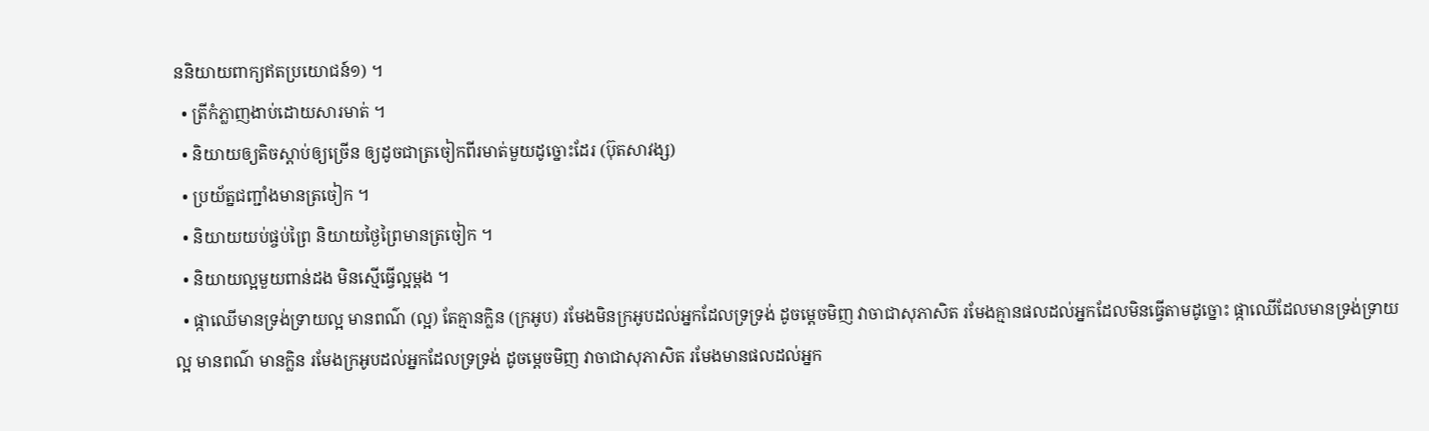ននិយាយពាក្យឥតប្រយោជន៍១) ។
  • ត្រីកំភ្លាញងាប់ដោយសារមាត់ ។
  • និយាយឲ្យតិចស្តាប់ឲ្យច្រើន ឲ្យដូចជាត្រចៀកពីរមាត់មួយដូច្នោះដែរ (ប៊ុតសាវង្ស)
  • ប្រយ័ត្នជញ្ជាំងមានត្រចៀក ។
  • និយាយយប់ផ្ចប់ព្រៃ និយាយថ្ងៃព្រៃមានត្រចៀក ។
  • និយាយល្អមួយពាន់ដង មិនស្មើធ្វើល្អម្តង ។
  • ផ្កាឈើមានទ្រង់ទ្រាយល្អ មានពណ៌ (ល្អ) តែគ្មានក្លិន (ក្រអូប) រមែងមិនក្រអូបដល់អ្នកដែលទ្រទ្រង់ ដូចម្តេចមិញ វាចាជាសុភាសិត រមែងគ្មានផលដល់អ្នកដែលមិនធ្វើតាមដូច្នោះ ផ្កាឈើដែលមានទ្រង់ទ្រាយល្អ មានពណ៌ មានក្លិន រមែងក្រអូបដល់អ្នកដែលទ្រទ្រង់ ដូចម្តេចមិញ វាចាជាសុភាសិត រមែងមានផលដល់អ្នក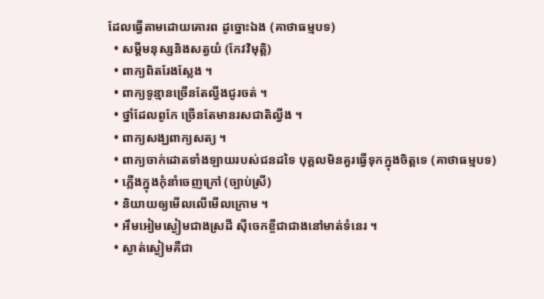ដែលធ្វើតាមដោយគោរព ដូច្នោះឯង (គាថាធម្មបទ)
  • សម្ដីមនុស្សនិងសត្វយំ (កែវវិមុត្តិ)
  • ពាក្យពិតរែងស្លែង ។
  • ពាក្យទូន្មានច្រើនតែល្វីងជូរចត់ ។
  • ថ្នាំដែលពូកែ ច្រើនតែមានរសជាតិល្វីង ។
  • ពាក្យសង្ឃពាក្យសត្យ ។
  • ពាក្យចាក់ដោតទាំងឡាយរបស់ជនដទៃ បុគ្គលមិនគួរធ្វើទុកក្នុងចិត្តទេ (គាថាធម្មបទ)
  • ភ្លើងក្នុងកុំនាំចេញក្រៅ (ច្បាប់ស្រី)
  • និយាយឲ្យមើលលើមើលក្រោម ។
  • ឣឹមឣៀមស្ងៀមជាងស្រដី ស៊ីចេកខ្ចីជាជាងនៅមាត់ទំនេរ ។
  • ស្ងាត់ស្ងៀមគឺជា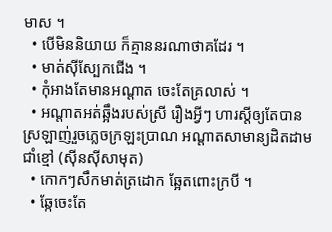មាស ។
  • បើមិននិយាយ ក៏គ្មាននរណាថាគដែរ ។
  • មាត់ស៊ីស្បែកជើង ។
  • កុំអាងតែមានអណ្ដាត ចេះតែគ្រលាស់ ។
  • អណ្ដាតអត់ឆ្អឹងរបស់ស្រី រឿងអ្វីៗ ហារស្តីឲ្យតែបាន ស្រឡាញ់រួចភ្លេចក្រឡះប្រាណ អណ្ដាតសាមាន្យដិតដាមជាំខ្មៅ (ស៊ីនស៊ីសាមុត)
  • កោកៗសឹកមាត់ត្រដោក ឆ្អែតពោះក្របី ។
  • ឆ្កែចេះតែ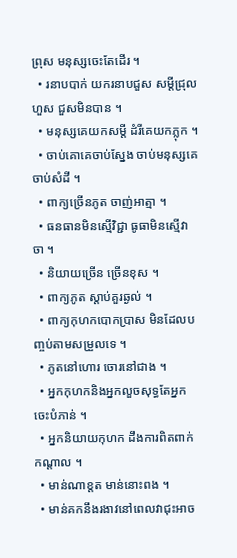ព្រុស មនុស្សចេះតែដើរ ។
  • រនាបបាក់ យករនាបជួស សម្ដីជ្រុលហួស ជួសមិនបាន ។
  • មនុស្សគេយកសម្តី ដំរីគេយកភ្លុក ។
  • ចាប់គោគេចាប់ស្នែង ចាប់មនុស្សគេចាប់សំដី ។
  • ពាក្យច្រើនភូត ចាញ់អាត្មា ។
  • ធនធានមិនស្មើវិជ្ជា ធូធាមិនស្មើវាចា ។
  • និយាយច្រើន ច្រើនខុស ។
  • ពាក្យភូត ស្តាប់គួរឆ្ងល់ ។
  • ពាក្យកុហកបោកប្រាស មិនដែលបញ្ចប់តាមសម្រួលទេ ។
  • ភូតនៅហោរ ចោរនៅជាង ។
  • ឣ្នកកុហកនិងឣ្នកលួចសុទ្ធតែឣ្នកចេះបំភាន់ ។
  • ឣ្នកនិយាយកុហក ដឹងការពិតពាក់កណ្តាល ។
  • មាន់ណាខ្តត មាន់នោះពង ។
  • មាន់គកនឹងរងាវនៅពេលវាជុះឣាច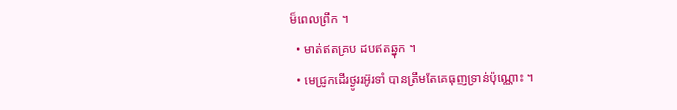ម៏ពេលព្រឹក ។
  • មាត់ឥតគ្រប ដបឥតឆ្នុក ។
  • មេជ្រូកដើរថ្ងូររឣ៊ូរទាំ បានត្រឹមតែគេធុញទ្រាន់ប៉ុណ្ណោះ ។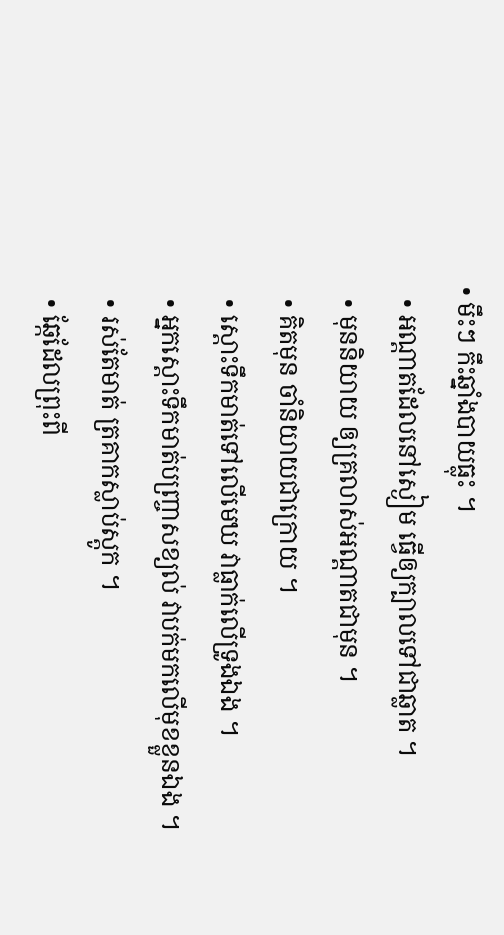• មឹះៗ កឹះឆ្នាំងបាយធ្លុះ ។
  • ឣណ្តាតដែលនៅស្ងៀម ធ្វើឲ្យក្បាលទៅជាឆ្លាត ។
  • មុននិយាយ ឲ្យគ្រលាស់ឣណ្តាតជាមុន ។
  • គិតមុន ចាំនិយាយជាក្រោយ ។
  • ស្ដោះទឹកមាត់ទៅលើមេឃ វាធ្លាក់លើទ្រូងឯង ។
  • ឣ្នកស្តោះទឹកមាត់បញ្ច្រាសខ្យល់ វាបក់មកលើមុខខ្លួនឯង ។
  • រស់តែមាត់ ត្រគាកស្លាប់ស្តូក ។
  • ឆ្កែដែលព្រុះពី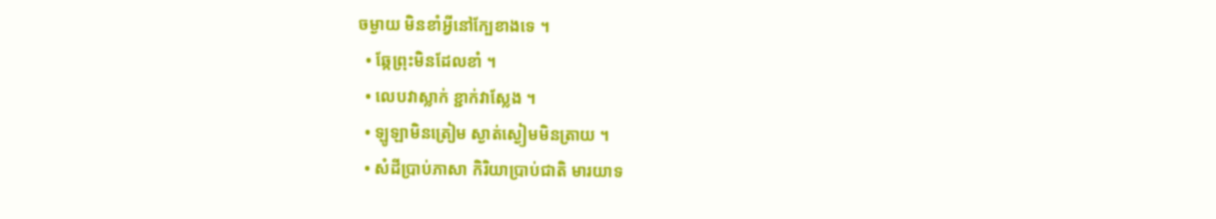ចម្ងាយ មិនខាំឣ្វីនៅក្បែខាងទេ ។
  • ឆ្កែព្រុះមិនដែលខាំ ។
  • លេបវាស្លាក់ ខ្ជាក់វាស្លែង ។
  • ឡូឡាមិនត្រៀម ស្ងាត់ស្ងៀមមិនត្រាយ ។
  • សំដីប្រាប់ភាសា កិរិយាប្រាប់ជាតិ មារយាទ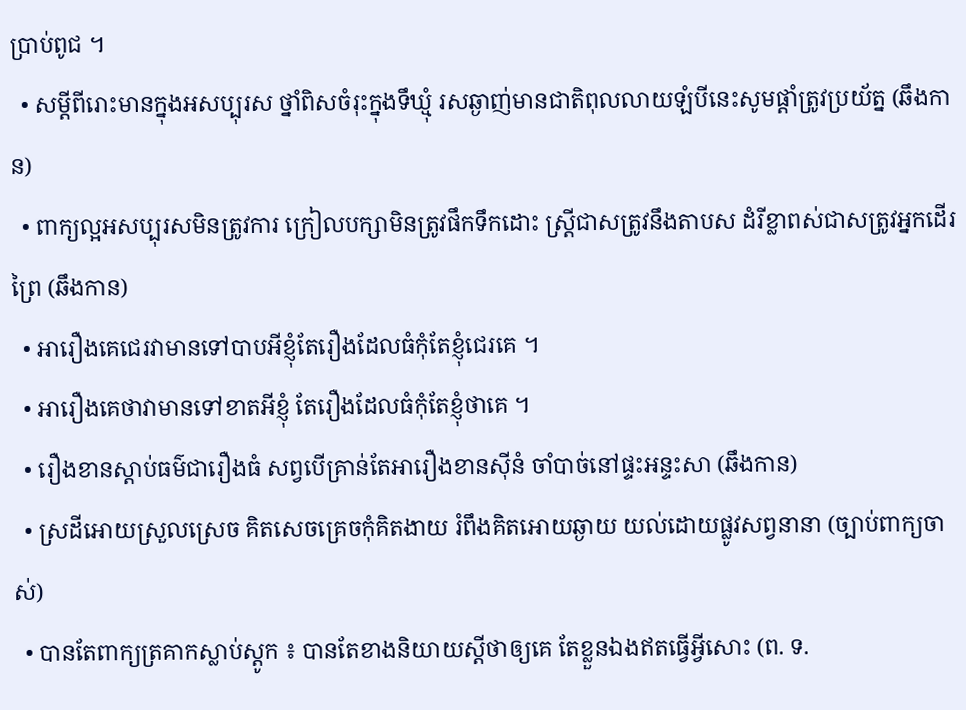ប្រាប់ពូជ ។
  • សម្ដីពីរោះមានក្នុងអសប្បុរស ថ្នាំពិសចំរុះក្នុងទឹឃ្មុំ រសឆ្ងាញ់មានជាតិពុលលាយឡំបីនេះសូមផ្ដាំត្រូវប្រយ័ត្ន (ឆឹងកាន)
  • ពាក្យល្អអសប្បុរសមិនត្រូវការ ក្រៀលបក្សាមិនត្រូវផឹកទឹកដោះ ស្ដ្រីជាសត្រូវនឹងតាបស ដំរីខ្លាពស់ជាសត្រូវអ្នកដើរព្រៃ (ឆឹងកាន)
  • អារឿងគេជេរវាមានទៅបាបអីខ្ញុំតែរឿងដែលធំកុំតែខ្ញុំជេរគេ ។
  • អារឿងគេថាវាមានទៅខាតអីខ្ញុំ តែរឿងដែលធំកុំតែខ្ញុំថាគេ ។
  • រឿងខានស្ដាប់ធម៌ជារឿងធំ សព្វបើគ្រាន់តែអារឿងខានស៊ីនំ ចាំបាច់នៅផ្ទះអន្ទះសា (ឆឹងកាន)
  • ស្រដីអោយស្រួលស្រេច គិតសេចគ្រេចកុំគិតងាយ រំពឹងគិតអោយឆ្ងាយ យល់ដោយផ្លូវសព្វនានា (ច្បាប់ពាក្យចាស់)
  • បានតែពាក្យត្រគាកស្លាប់ស្ដូក ៖ បានតែខាងនិយាយស្ដីថាឲ្យគេ តែខ្លួនឯងឥតធ្វើអ្វីសោះ (ព. ទ.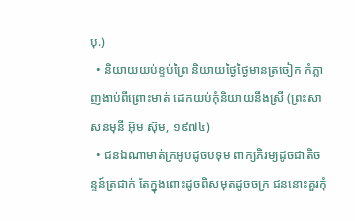បុ.)
  • និយាយយប់ខ្ទប់ព្រៃ និយាយថ្ងៃថ្ងៃមានត្រចៀក កំភ្លាញងាប់ពីព្រោះមាត់ ដេកយប់កុំនិយាយនឹងស្រី (ព្រះសាសនមុនី អ៊ុម ស៊ុម, ១៩៧៤)
  • ជនឯណាមាត់ក្រអូបដូចបទុម ពាក្យភិរម្យដូចជាតិចន្ទន៍ត្រជាក់ តែក្នុងពោះដូចពិសមុតដូចចក្រ ជននោះគួរកុំ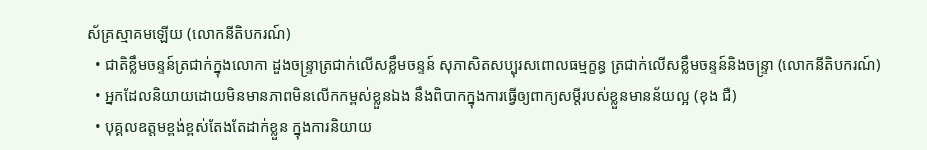ស័គ្រស្មាគមឡើយ (លោកនីតិបករណ៍)
  • ជាតិខ្លឹមចន្ទន៍ត្រជាក់ក្នុងលោកា ដួងចន្ទ្រាត្រជាក់លើសខ្លឹមចន្ទន៍ សុភាសិតសប្បុរសពោលធម្មក្ខន្ធ ត្រជាក់លើសខ្លឹមចន្ទន៍និងចន្ទ្រា (លោកនីតិបករណ៍)
  • អ្នកដែលនិយាយដោយមិនមានភាពមិនលើកកម្ពស់ខ្លួនឯង នឹងពិបាកក្នុងការធ្វើឲ្យពាក្យសម្ដីរបស់ខ្លួនមានន័យល្អ (ខុង ជឺ)
  • បុគ្គលឧត្តមខ្ពង់ខ្ពស់តែងតែដាក់ខ្លួន ក្នុងការនិយាយ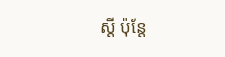ស្តី ប៉ុន្តែ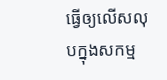ធ្វើឲ្យលើសលុបក្នុងសកម្ម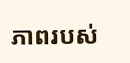ភាពរបស់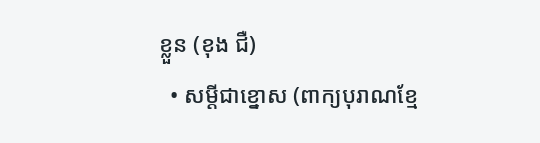ខ្លួន (ខុង ជឺ)
  • សម្ដីជាខ្នោស (ពាក្យបុរាណខ្មែ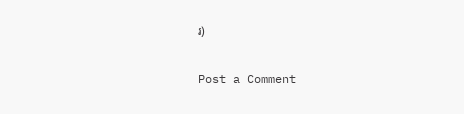រ)

Post a Comment